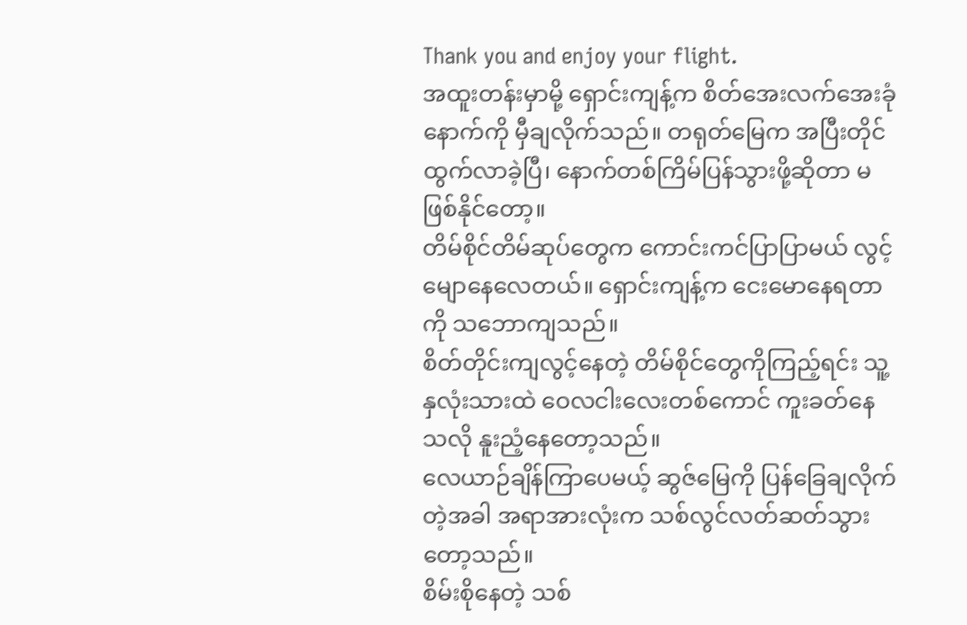Thank you and enjoy your flight.
အထူးတန်းမှာမို့ ရှောင်းကျန့်က စိတ်အေးလက်အေးခုံနောက်ကို မှီချလိုက်သည်။ တရုတ်မြေက အပြီးတိုင်ထွက်လာခဲ့ပြီ၊ နောက်တစ်ကြိမ်ပြန်သွားဖို့ဆိုတာ မဖြစ်နိုင်တော့။
တိမ်စိုင်တိမ်ဆုပ်တွေက ကောင်းကင်ပြာပြာမယ် လွင့်မျောနေလေတယ်။ ရှောင်းကျန့်က ငေးမောနေရတာကို သဘောကျသည်။
စိတ်တိုင်းကျလွင့်နေတဲ့ တိမ်စိုင်တွေကိုကြည့်ရင်း သူ့နှလုံးသားထဲ ဝေလငါးလေးတစ်ကောင် ကူးခတ်နေသလို နူးညံ့နေတော့သည်။
လေယာဉ်ချိန်ကြာပေမယ့် ဆွဇ်မြေကို ပြန်ခြေချလိုက်တဲ့အခါ အရာအားလုံးက သစ်လွင်လတ်ဆတ်သွားတော့သည်။
စိမ်းစိုနေတဲ့ သစ်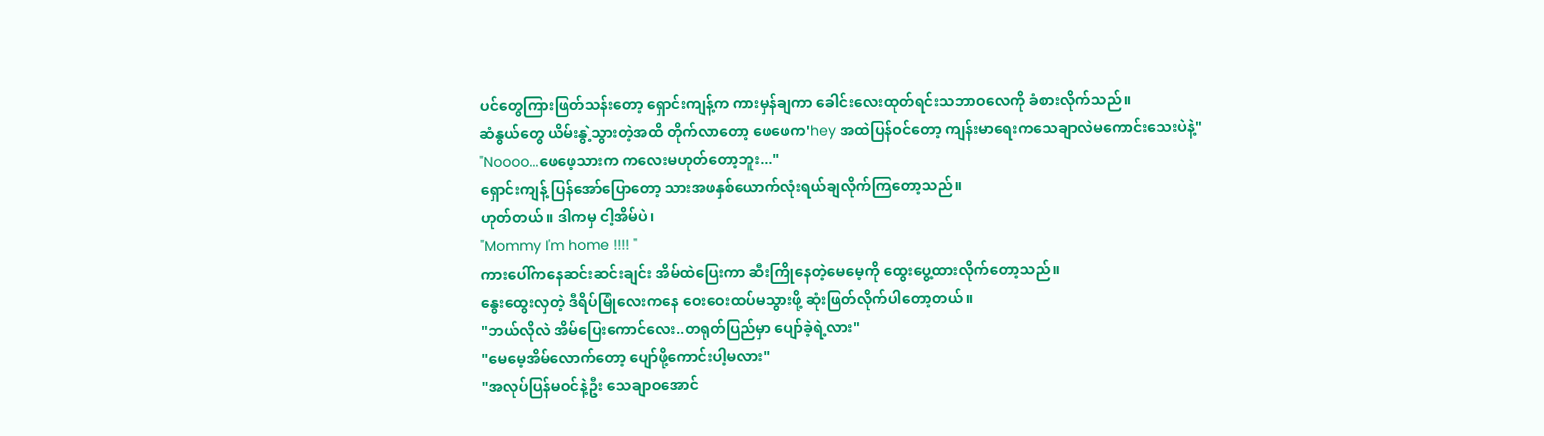ပင်တွေကြားဖြတ်သန်းတော့ ရှောင်းကျန့်က ကားမှန်ချကာ ခေါင်းလေးထုတ်ရင်းသဘာဝလေကို ခံစားလိုက်သည်။
ဆံနွယ်တွေ ယိမ်းနွဲ့သွားတဲ့အထိ တိုက်လာတော့ ဖေဖေက'hey အထဲပြန်ဝင်တော့ ကျန်းမာရေးကသေချာလဲမကောင်းသေးပဲနဲ့"
"Noooo...ဖေဖေ့သားက ကလေးမဟုတ်တော့ဘူး..."
ရှောင်းကျန့် ပြန်အော်ပြောတော့ သားအဖနှစ်ယောက်လုံးရယ်ချလိုက်ကြတော့သည်။
ဟုတ်တယ်။ ဒါကမှ ငါ့အိမ်ပဲ၊
"Mommy I'm home !!!! "
ကားပေါ်ကနေဆင်းဆင်းချင်း အိမ်ထဲပြေးကာ ဆီးကြိုနေတဲ့မေမေ့ကို ထွေးပွေ့ထားလိုက်တော့သည်။
နွေးထွေးလှတဲ့ ဒီရိပ်မြုံလေးကနေ ဝေးဝေးထပ်မသွားဖို့ ဆုံးဖြတ်လိုက်ပါတော့တယ်။
"ဘယ်လိုလဲ အိမ်ပြေးကောင်လေး..တရုတ်ပြည်မှာ ပျော်ခဲ့ရဲ့လား"
"မေမေ့အိမ်လောက်တော့ ပျော်ဖို့ကောင်းပါ့မလား"
"အလုပ်ပြန်မဝင်နဲ့ဦး သေချာဝအောင်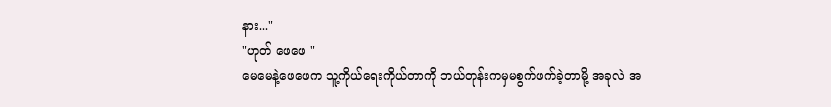နား..."
"ဟုတ် ဖေဖေ "
မေမေနဲ့ဖေဖေက သူ့ကိုယ်ရေးကိုယ်တာကို ဘယ်တုန်းကမှမစွက်ဖက်ခဲ့တာမို့ အခုလဲ အ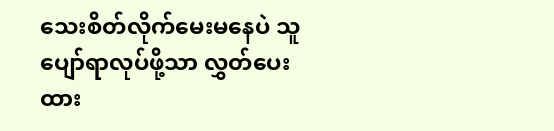သေးစိတ်လိုက်မေးမနေပဲ သူပျော်ရာလုပ်ဖို့သာ လွှတ်ပေးထား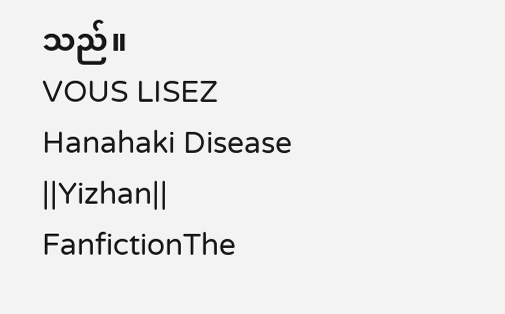သည်။
VOUS LISEZ
Hanahaki Disease ||Yizhan||
FanfictionThe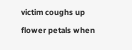victim coughs up flower petals when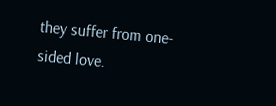they suffer from one-sided love.